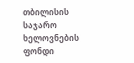თბილისის საჯარო ხელოვნების ფონდი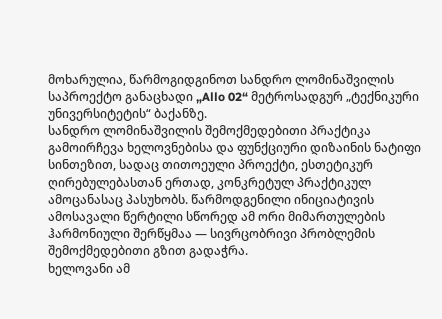მოხარულია, წარმოგიდგინოთ სანდრო ლომინაშვილის საპროექტო განაცხადი „Allo 02“ მეტროსადგურ „ტექნიკური უნივერსიტეტის“ ბაქანზე.
სანდრო ლომინაშვილის შემოქმედებითი პრაქტიკა გამოირჩევა ხელოვნებისა და ფუნქციური დიზაინის ნატიფი სინთეზით, სადაც თითოეული პროექტი, ესთეტიკურ ღირებულებასთან ერთად, კონკრეტულ პრაქტიკულ ამოცანასაც პასუხობს. წარმოდგენილი ინიციატივის ამოსავალი წერტილი სწორედ ამ ორი მიმართულების ჰარმონიული შერწყმაა — სივრცობრივი პრობლემის შემოქმედებითი გზით გადაჭრა.
ხელოვანი ამ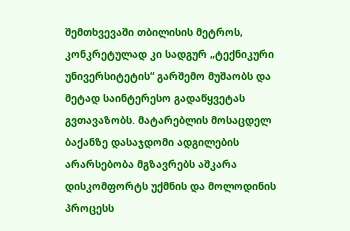შემთხვევაში თბილისის მეტროს, კონკრეტულად კი სადგურ „ტექნიკური უნივერსიტეტის“ გარშემო მუშაობს და მეტად საინტერესო გადაწყვეტას გვთავაზობს. მატარებლის მოსაცდელ ბაქანზე დასაჯდომი ადგილების არარსებობა მგზავრებს აშკარა დისკომფორტს უქმნის და მოლოდინის პროცესს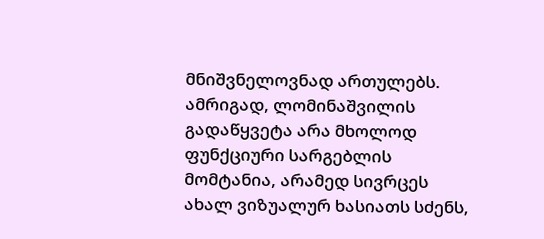მნიშვნელოვნად ართულებს. ამრიგად, ლომინაშვილის გადაწყვეტა არა მხოლოდ ფუნქციური სარგებლის მომტანია, არამედ სივრცეს ახალ ვიზუალურ ხასიათს სძენს,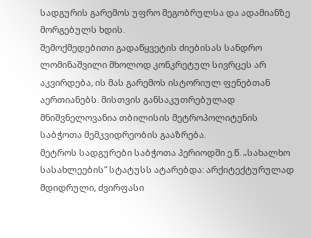სადგურის გარემოს უფრო მეგობრულსა და ადამიანზე მორგებულს ხდის.
შემოქმედებითი გადაწყვეტის ძიებისას სანდრო ლომინაშვილი მხოლოდ კონკრეტულ სივრცეს არ აკვირდება, ის მას გარემოს ისტორიულ ფენებთან აერთიანებს. მისთვის განსაკუთრებულად მნიშვნელოვანია თბილისის მეტროპოლიტენის საბჭოთა მემკვიდრეობის გააზრება.
მეტროს სადგურები საბჭოთა პერიოდში ე.წ. „სახალხო სასახლეების“ სტატუსს ატარებდა: არქიტექტურულად მდიდრული, ძვირფასი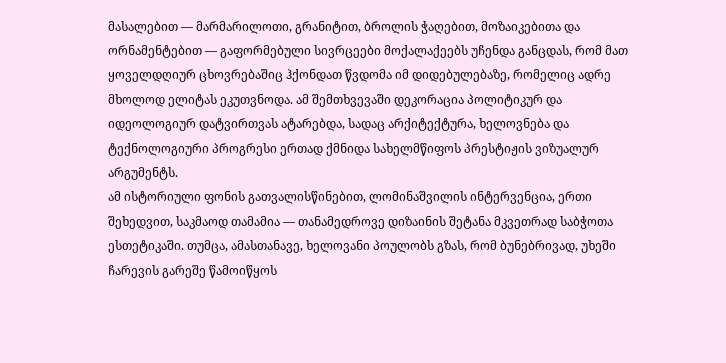მასალებით — მარმარილოთი, გრანიტით, ბროლის ჭაღებით, მოზაიკებითა და ორნამენტებით — გაფორმებული სივრცეები მოქალაქეებს უჩენდა განცდას, რომ მათ ყოველდღიურ ცხოვრებაშიც ჰქონდათ წვდომა იმ დიდებულებაზე, რომელიც ადრე მხოლოდ ელიტას ეკუთვნოდა. ამ შემთხვევაში დეკორაცია პოლიტიკურ და იდეოლოგიურ დატვირთვას ატარებდა, სადაც არქიტექტურა, ხელოვნება და ტექნოლოგიური პროგრესი ერთად ქმნიდა სახელმწიფოს პრესტიჟის ვიზუალურ არგუმენტს.
ამ ისტორიული ფონის გათვალისწინებით, ლომინაშვილის ინტერვენცია, ერთი შეხედვით, საკმაოდ თამამია — თანამედროვე დიზაინის შეტანა მკვეთრად საბჭოთა ესთეტიკაში. თუმცა, ამასთანავე, ხელოვანი პოულობს გზას, რომ ბუნებრივად, უხეში ჩარევის გარეშე წამოიწყოს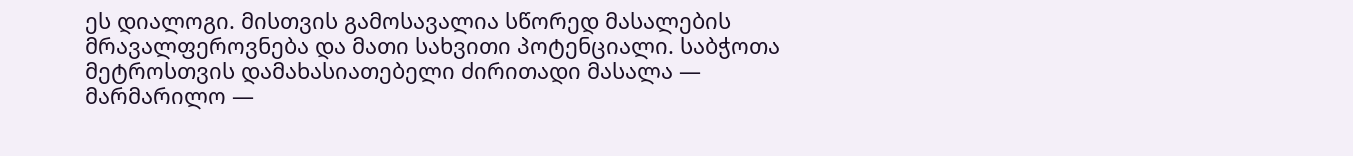ეს დიალოგი. მისთვის გამოსავალია სწორედ მასალების მრავალფეროვნება და მათი სახვითი პოტენციალი. საბჭოთა მეტროსთვის დამახასიათებელი ძირითადი მასალა — მარმარილო —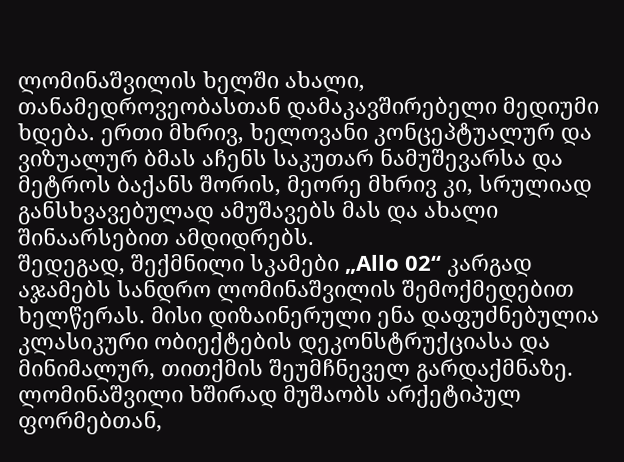ლომინაშვილის ხელში ახალი, თანამედროვეობასთან დამაკავშირებელი მედიუმი ხდება. ერთი მხრივ, ხელოვანი კონცეპტუალურ და ვიზუალურ ბმას აჩენს საკუთარ ნამუშევარსა და მეტროს ბაქანს შორის, მეორე მხრივ კი, სრულიად განსხვავებულად ამუშავებს მას და ახალი შინაარსებით ამდიდრებს.
შედეგად, შექმნილი სკამები „Allo 02“ კარგად აჯამებს სანდრო ლომინაშვილის შემოქმედებით ხელწერას. მისი დიზაინერული ენა დაფუძნებულია კლასიკური ობიექტების დეკონსტრუქციასა და მინიმალურ, თითქმის შეუმჩნეველ გარდაქმნაზე. ლომინაშვილი ხშირად მუშაობს არქეტიპულ ფორმებთან,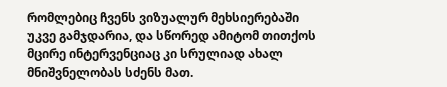რომლებიც ჩვენს ვიზუალურ მეხსიერებაში უკვე გამჯდარია, და სწორედ ამიტომ თითქოს მცირე ინტერვენციაც კი სრულიად ახალ მნიშვნელობას სძენს მათ.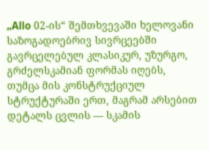„Allo 02-ის“ შემთხვევაში ხელოვანი საზოგადოებრივ სივრცეებში გავრცელებულ კლასიკურ, უზურგო, გრძელსკამიან ფორმას იღებს, თუმცა მის კონსტრუქციულ სტრუქტურაში ერთ, მაგრამ არსებით დეტალს ცვლის — სკამის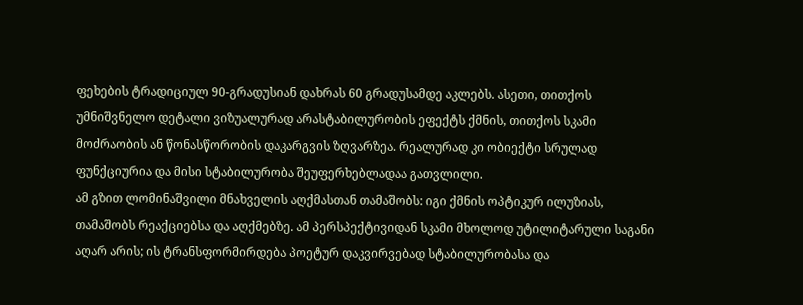ფეხების ტრადიციულ 90-გრადუსიან დახრას 60 გრადუსამდე აკლებს. ასეთი, თითქოს უმნიშვნელო დეტალი ვიზუალურად არასტაბილურობის ეფექტს ქმნის, თითქოს სკამი მოძრაობის ან წონასწორობის დაკარგვის ზღვარზეა. რეალურად კი ობიექტი სრულად ფუნქციურია და მისი სტაბილურობა შეუფერხებლადაა გათვლილი.
ამ გზით ლომინაშვილი მნახველის აღქმასთან თამაშობს: იგი ქმნის ოპტიკურ ილუზიას, თამაშობს რეაქციებსა და აღქმებზე. ამ პერსპექტივიდან სკამი მხოლოდ უტილიტარული საგანი აღარ არის; ის ტრანსფორმირდება პოეტურ დაკვირვებად სტაბილურობასა და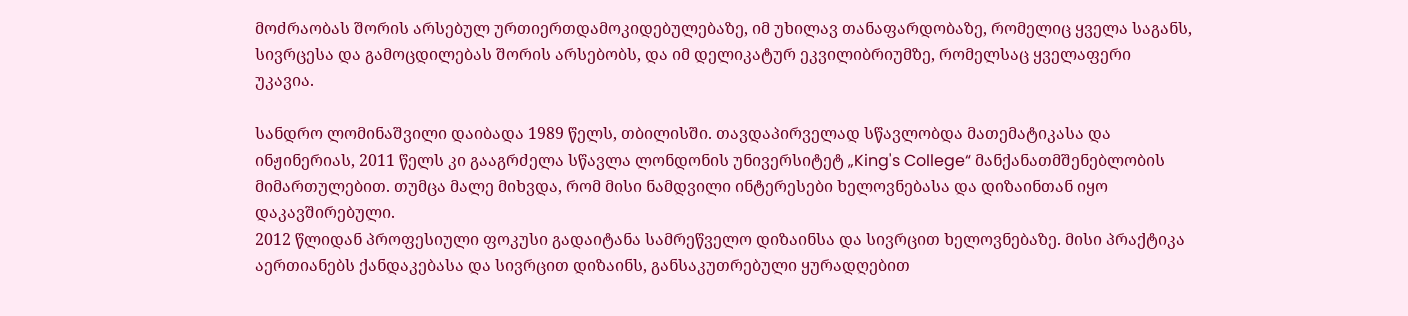მოძრაობას შორის არსებულ ურთიერთდამოკიდებულებაზე, იმ უხილავ თანაფარდობაზე, რომელიც ყველა საგანს, სივრცესა და გამოცდილებას შორის არსებობს, და იმ დელიკატურ ეკვილიბრიუმზე, რომელსაც ყველაფერი უკავია.

სანდრო ლომინაშვილი დაიბადა 1989 წელს, თბილისში. თავდაპირველად სწავლობდა მათემატიკასა და ინჟინერიას, 2011 წელს კი გააგრძელა სწავლა ლონდონის უნივერსიტეტ „King's College“ მანქანათმშენებლობის მიმართულებით. თუმცა მალე მიხვდა, რომ მისი ნამდვილი ინტერესები ხელოვნებასა და დიზაინთან იყო დაკავშირებული.
2012 წლიდან პროფესიული ფოკუსი გადაიტანა სამრეწველო დიზაინსა და სივრცით ხელოვნებაზე. მისი პრაქტიკა აერთიანებს ქანდაკებასა და სივრცით დიზაინს, განსაკუთრებული ყურადღებით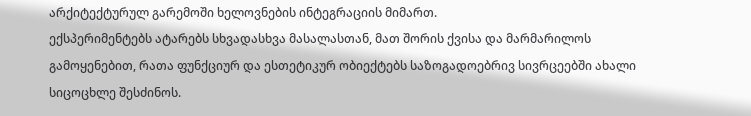არქიტექტურულ გარემოში ხელოვნების ინტეგრაციის მიმართ.
ექსპერიმენტებს ატარებს სხვადასხვა მასალასთან, მათ შორის ქვისა და მარმარილოს გამოყენებით, რათა ფუნქციურ და ესთეტიკურ ობიექტებს საზოგადოებრივ სივრცეებში ახალი სიცოცხლე შესძინოს.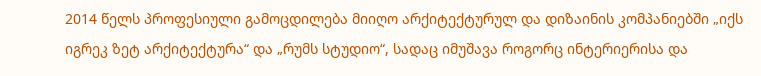2014 წელს პროფესიული გამოცდილება მიიღო არქიტექტურულ და დიზაინის კომპანიებში „იქს იგრეკ ზეტ არქიტექტურა“ და „რუმს სტუდიო“, სადაც იმუშავა როგორც ინტერიერისა და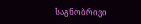საგნობრივი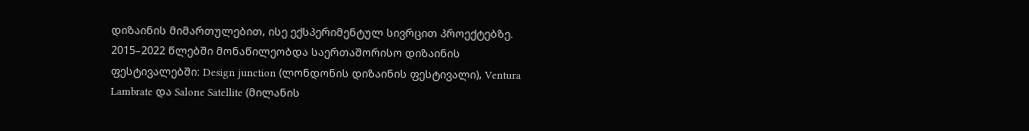დიზაინის მიმართულებით, ისე ექსპერიმენტულ სივრცით პროექტებზე. 2015–2022 წლებში მონაწილეობდა საერთაშორისო დიზაინის ფესტივალებში: Design junction (ლონდონის დიზაინის ფესტივალი), Ventura Lambrate და Salone Satellite (მილანის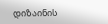დიზაინის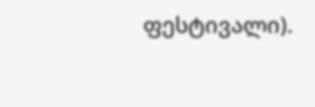ფესტივალი).